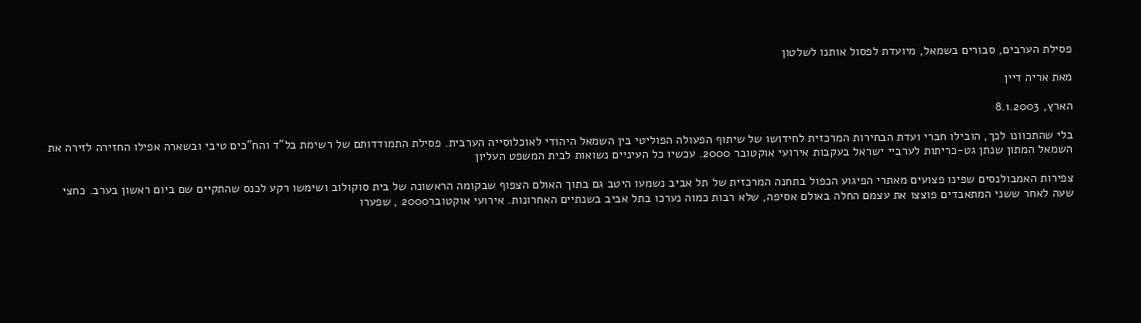פסילת הערבים, סבורים בשמאל, מיועדת לפסול אותנו לשלטון

מאת אריה דיין

הארץ, 8.1.2003

בלי שהתכוונו לכך, הובילו חברי ועדת הבחירות המרכזית לחידושו של שיתוף הפעולה הפוליטי בין השמאל היהודי לאוכלוסייה הערבית. פסילת התמודדותם של רשימת בל"ד והח"כים טיבי ובשארה אפילו החזירה לזירה את השמאל המתון שנתן גט-כריתות לערביי ישראל בעקבות אירועי אוקטובר 2000. עכשיו כל העיניים נשואות לבית המשפט העליון

צפירות האמבולנסים שפינו פצועים מאתרי הפיגוע הכפול בתחנה המרכזית של תל אביב נשמעו היטב גם בתוך האולם הצפוף שבקומה הראשונה של בית סוקולוב ושימשו רקע לכנס שהתקיים שם ביום ראשון בערב. כחצי שעה לאחר ששני המתאבדים פוצצו את עצמם החלה באולם אסיפה, שלא רבות כמוה נערכו בתל אביב בשנתיים האחרונות. אירועי אוקטובר2000 , שפערו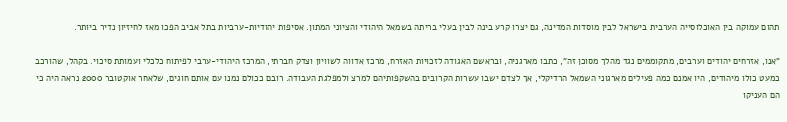תהום עמוקה בין האוכלוסייה הערבית בישראל לבין מוסדות המדינה, גם יצרו קרע בינה לבין בעלי בריתה בשמאל היהודי והציוני המתון. אסיפות יהודיות-ערביות בתל אביב הפכו מאז לחיזיון נדיר ביותר.

"אנו, אזרחים יהודים וערבים, מתקוממים נגד מהלך מסוכן זה", כתבו מארגניה, ובראשם האגודה לזכויות האזרח, מרכז אדווה לשוויון וצדק חברתי, המרכז היהודי-ערבי לפיתוח כלכלי ועמותת סיכוי. בקהל, שהורכב כמעט כולו מיהודים, היו אמנם כמה פעילים מארגוני השמאל הרדיקלי, אך לצדם ישבו עשרות הקרובים בהשקפותיהם למרצ ולמפלגת העבודה. רובם ככולם נמנו עם אותם חוגים, שלאחר אוקטובר 2000 נראה היה כי הם העניקו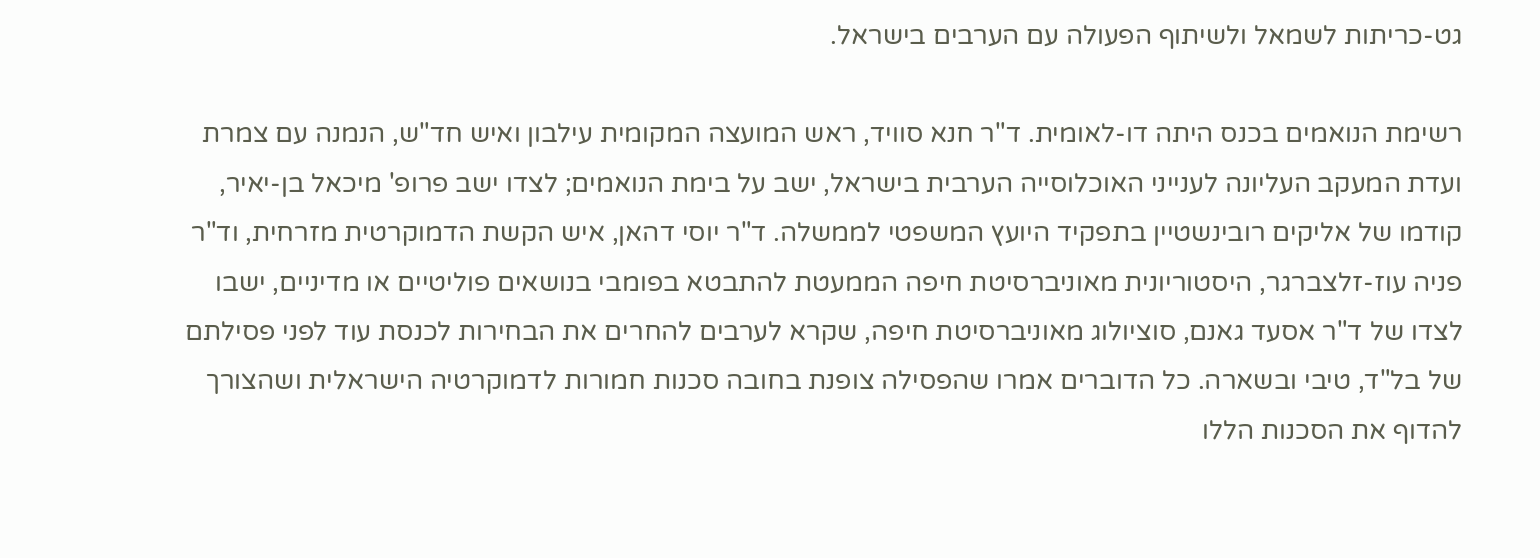גט-כריתות לשמאל ולשיתוף הפעולה עם הערבים בישראל.

רשימת הנואמים בכנס היתה דו-לאומית. ד"ר חנא סוויד, ראש המועצה המקומית עילבון ואיש חד"ש, הנמנה עם צמרת ועדת המעקב העליונה לענייני האוכלוסייה הערבית בישראל, ישב על בימת הנואמים; לצדו ישב פרופ' מיכאל בן-יאיר, קודמו של אליקים רובינשטיין בתפקיד היועץ המשפטי לממשלה. ד"ר יוסי דהאן, איש הקשת הדמוקרטית מזרחית, וד"ר פניה עוז-זלצברגר, היסטוריונית מאוניברסיטת חיפה הממעטת להתבטא בפומבי בנושאים פוליטיים או מדיניים, ישבו לצדו של ד"ר אסעד גאנם, סוציולוג מאוניברסיטת חיפה, שקרא לערבים להחרים את הבחירות לכנסת עוד לפני פסילתם של בל"ד, טיבי ובשארה. כל הדוברים אמרו שהפסילה צופנת בחובה סכנות חמורות לדמוקרטיה הישראלית ושהצורך להדוף את הסכנות הללו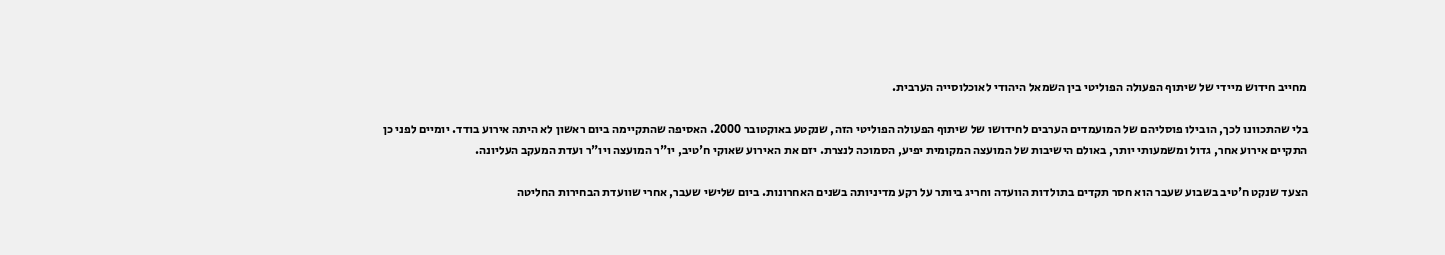מחייב חידוש מיידי של שיתוף הפעולה הפוליטי בין השמאל היהודי לאוכלוסייה הערבית.

בלי שהתכוונו לכך, הובילו פוסליהם של המועמדים הערבים לחידושו של שיתוף הפעולה הפוליטי הזה, שנקטע באוקטובר 2000. האסיפה שהתקיימה ביום ראשון לא היתה אירוע בודד. יומיים לפני כן התקיים אירוע אחר, גדול ומשמעותי יותר, באולם הישיבות של המועצה המקומית יפיע, הסמוכה לנצרת. יזם את האירוע שאוקי ח'טיב, יו"ר המועצה ויו"ר ועדת המעקב העליונה.

הצעד שנקט ח'טיב בשבוע שעבר הוא חסר תקדים בתולדות הוועדה וחריג ביותר על רקע מדיניותה בשנים האחרונות. ביום שלישי שעבר, אחרי שוועדת הבחירות החליטה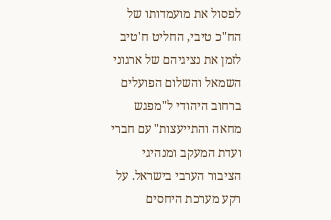לפסול את מועמדותו של הח"כ טיבי, החליט ח'טיב לזמן את נציגיהם של ארגוני השמאל והשלום הפועלים ברחוב היהודי ל"מפגש מחאה והתייעצות" עם חברי ועדת המעקב ומנהיגי הציבור הערבי בישראל. על רקע מערכת היחסים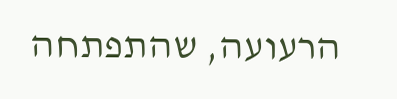הרעועה, שהתפתחה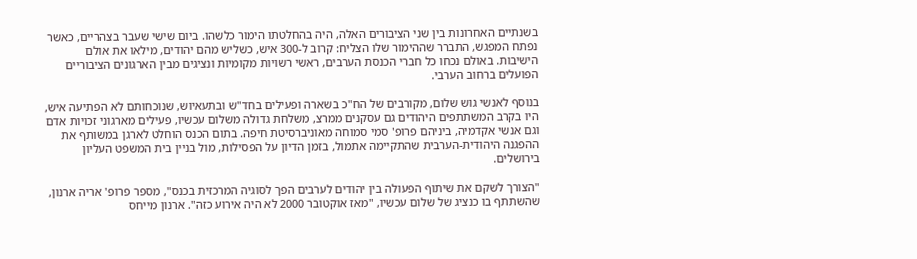בשנתיים האחרונות בין שני הציבורים האלה, היה בהחלטתו הימור כלשהו. ביום שישי שעבר בצהריים, כאשר נפתח המפגש, התברר שההימור שלו הצליח: קרוב ל-300 איש, כשליש מהם יהודים, מילאו את אולם הישיבות. באולם נכחו כל חברי הכנסת הערבים, ראשי רשויות מקומיות ונציגים מבין הארגונים הציבוריים הפועלים ברחוב הערבי.

בנוסף לאנשי גוש שלום, מקורבים של הח"כ בשארה ופעילים בחד"ש ובתעאיוש, שנוכחותם לא הפתיעה איש, היו בקרב המשתתפים היהודים גם עסקנים ממרצ, משלחת גדולה משלום עכשיו, פעילים מארגוני זכויות אדם וגם אנשי אקדמיה, ביניהם פרופ' סמי סמוחה מאוניברסיטת חיפה. בתום הכנס הוחלט לארגן במשותף את ההפגנה היהודית-הערבית שהתקיימה אתמול, בזמן הדיון על הפסילות, מול בניין בית המשפט העליון בירושלים.

"הצורך לשקם את שיתוף הפעולה בין יהודים לערבים הפך לסוגיה המרכזית בכנס", מספר פרופ' אריה ארנון, שהשתתף בו כנציג של שלום עכשיו, "מאז אוקטובר 2000 לא היה אירוע כזה". ארנון מייחס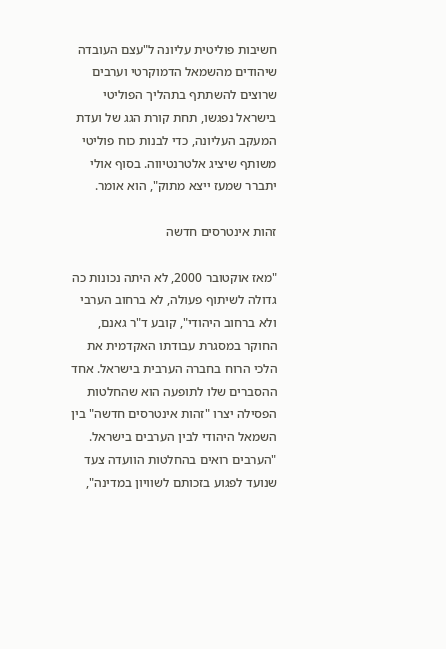חשיבות פוליטית עליונה ל"עצם העובדה שיהודים מהשמאל הדמוקרטי וערבים שרוצים להשתתף בתהליך הפוליטי בישראל נפגשו, תחת קורת הגג של ועדת המעקב העליונה, כדי לבנות כוח פוליטי משותף שיציג אלטרנטיווה. בסוף אולי יתברר שמעז ייצא מתוק", הוא אומר.

זהות אינטרסים חדשה

"מאז אוקטובר 2000, לא היתה נכונות כה גדולה לשיתוף פעולה, לא ברחוב הערבי ולא ברחוב היהודי", קובע ד"ר גאנם, החוקר במסגרת עבודתו האקדמית את הלכי הרוח בחברה הערבית בישראל. אחד ההסברים שלו לתופעה הוא שהחלטות הפסילה יצרו "זהות אינטרסים חדשה" בין השמאל היהודי לבין הערבים בישראל. "הערבים רואים בהחלטות הוועדה צעד שנועד לפגוע בזכותם לשוויון במדינה",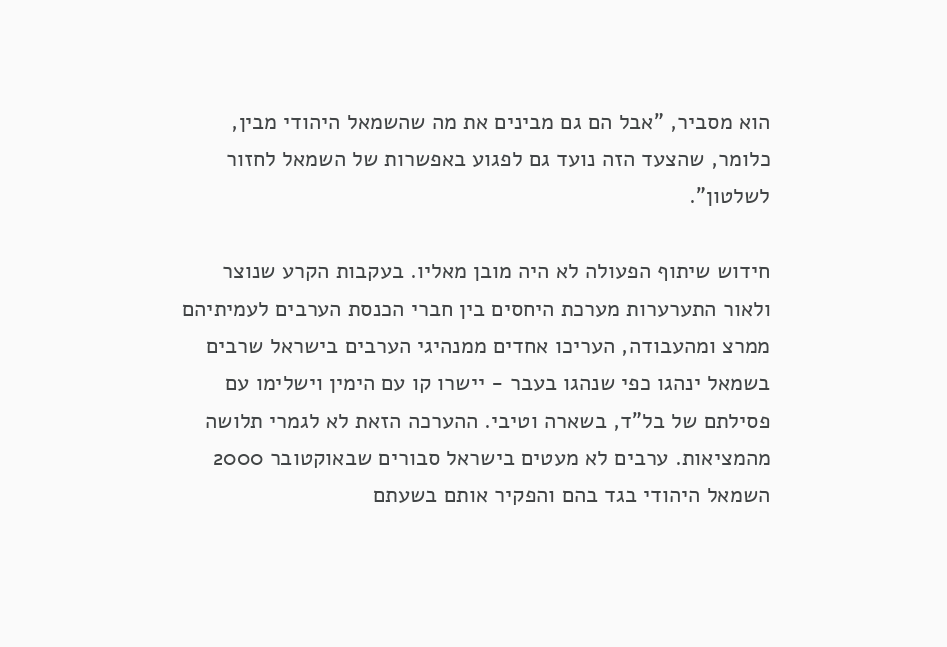הוא מסביר, "אבל הם גם מבינים את מה שהשמאל היהודי מבין, כלומר, שהצעד הזה נועד גם לפגוע באפשרות של השמאל לחזור לשלטון".

חידוש שיתוף הפעולה לא היה מובן מאליו. בעקבות הקרע שנוצר ולאור התערערות מערכת היחסים בין חברי הכנסת הערבים לעמיתיהם ממרצ ומהעבודה, העריכו אחדים ממנהיגי הערבים בישראל שרבים בשמאל ינהגו כפי שנהגו בעבר - יישרו קו עם הימין וישלימו עם פסילתם של בל"ד, בשארה וטיבי. ההערכה הזאת לא לגמרי תלושה מהמציאות. ערבים לא מעטים בישראל סבורים שבאוקטובר 2000 השמאל היהודי בגד בהם והפקיר אותם בשעתם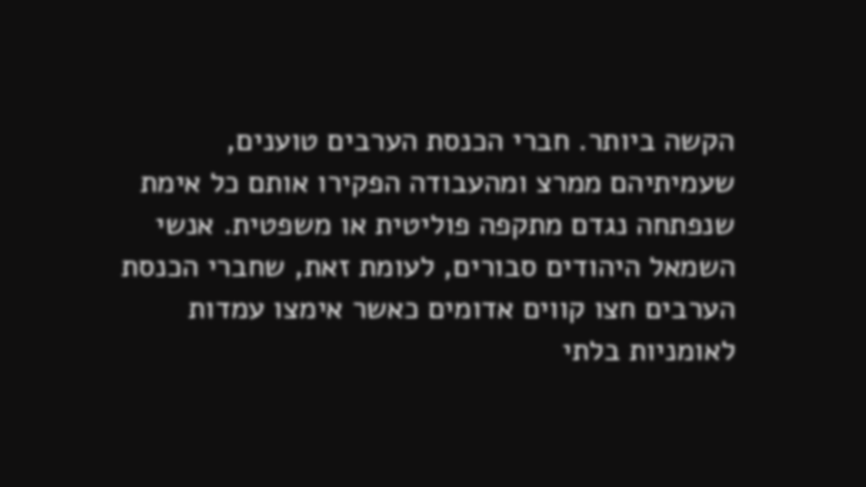הקשה ביותר. חברי הכנסת הערבים טוענים, שעמיתיהם ממרצ ומהעבודה הפקירו אותם כל אימת שנפתחה נגדם מתקפה פוליטית או משפטית. אנשי השמאל היהודים סבורים, לעומת זאת, שחברי הכנסת הערבים חצו קווים אדומים כאשר אימצו עמדות לאומניות בלתי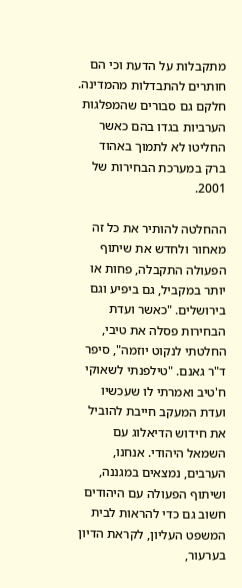מתקבלות על הדעת וכי הם חותרים להתבדלות מהמדינה. חלקם גם סבורים שהמפלגות הערביות בגדו בהם כאשר החליטו לא לתמוך באהוד ברק במערכת הבחירות של 2001.

ההחלטה להותיר את כל זה מאחור ולחדש את שיתוף הפעולה התקבלה, פחות או יותר במקביל, גם ביפיע וגם בירושלים. "כאשר ועדת הבחירות פסלה את טיבי, החלטתי לנקוט יוזמה", סיפר ד"ר גאנם. "טילפנתי לשאוקי ח'טיב ואמרתי לו שעכשיו ועדת המעקב חייבת להוביל את חידוש הדיאלוג עם השמאל היהודי. אנחנו, הערבים, נמצאים במגננה, ושיתוף הפעולה עם היהודים חשוב גם כדי להראות לבית המשפט העליון, לקראת הדיון בערעור,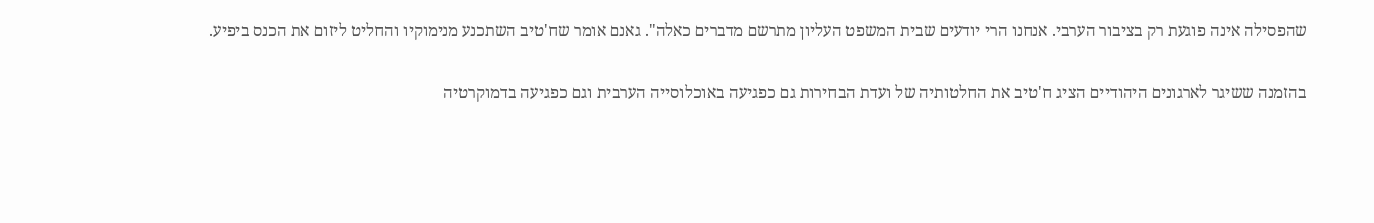שהפסילה אינה פוגעת רק בציבור הערבי. אנחנו הרי יודעים שבית המשפט העליון מתרשם מדברים כאלה". גאנם אומר שח'טיב השתכנע מנימוקיו והחליט ליזום את הכנס ביפיע.

בהזמנה ששיגר לארגונים היהודיים הציג ח'טיב את החלטותיה של ועדת הבחירות גם כפגיעה באוכלוסייה הערבית וגם כפגיעה בדמוקרטיה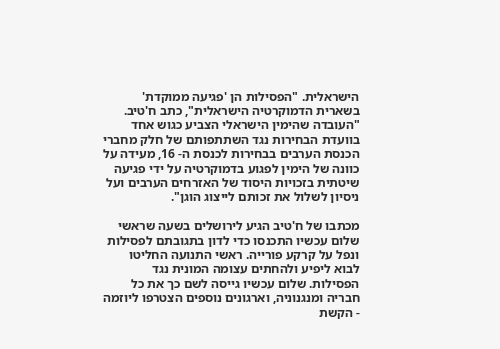הישראלית. "הפסילות הן 'פגיעה ממוקדת' בשארית הדמוקרטיה הישראלית", כתב ח'טיב. "העובדה שהימין הישראלי הצביע כגוש אחד בוועדת הבחירות נגד השתתפותם של חלק מחברי הכנסת הערבים בבחירות לכנסת ה- 16, מעידה על כוונה של הימין לפגוע בדמוקרטיה על ידי פגיעה שיטתית בזכויות היסוד של האזרחים הערבים ועל ניסיון לשלול את זכותם לייצוג הוגן".

מכתבו של ח'טיב הגיע לירושלים בשעה שראשי שלום עכשיו התכנסו כדי לדון בתגובתם לפסילות ונפל על קרקע פורייה. ראשי התנועה החליטו לבוא ליפיע ולהחתים עצומה המונית נגד הפסילות. שלום עכשיו גייסה לשם כך את כל חבריה ומנגנוניה, וארגונים נוספים הצטרפו ליוזמה - הקשת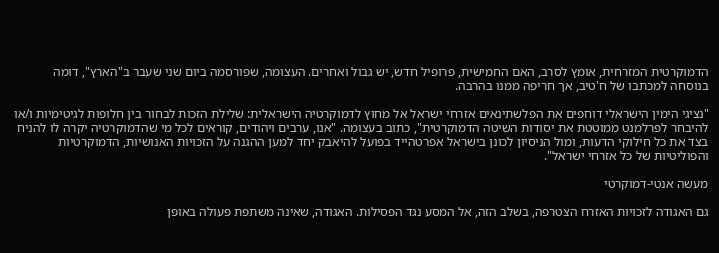הדמוקרטית המזרחית, אומץ לסרב, האם החמישית, פרופיל חדש, יש גבול ואחרים. העצומה, שפורסמה ביום שני שעבר ב"הארץ", דומה בנוסחה למכתבו של ח'טיב, אך חריפה ממנו בהרבה.

"נציגי הימין הישראלי דוחפים את הפלשתינאים אזרחי ישראל אל מחוץ לדמוקרטיה הישראלית: שלילת הזכות לבחור בין חלופות לגיטימיות ו/או להיבחר לפרלמנט ממוטטת את יסודות השיטה הדמוקרטית", כתוב בעצומה. "אנו, ערבים ויהודים, קוראים לכל מי שהדמוקרטיה יקרה לו להניח בצד את כל חילוקי הדעות, ומול הניסיון לכונן בישראל אפרטהייד בפועל להיאבק יחד למען ההגנה על הזכויות האנושיות, הדמוקרטיות והפוליטיות של כל אזרחי ישראל".

מעשה אנטי-דמוקרטי

גם האגודה לזכויות האזרח הצטרפה, בשלב הזה, אל המסע נגד הפסילות. האגודה, שאינה משתפת פעולה באופן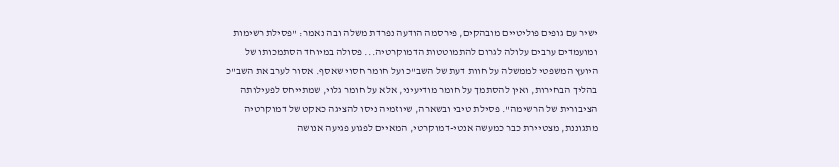ישיר עם גופים פוליטיים מובהקים, פירסמה הודעה נפרדת משלה ובה נאמר: "פסילת רשימות ומועמדים ערבים עלולה לגרום להתמוטטות הדמוקרטיה... פסולה במיוחד הסתמכותו של היועץ המשפטי לממשלה על חוות דעת של השב"כ ועל חומר חסוי שאסף. אסור לערב את השב"כ בהליך הבחירות, ואין להסתמך על חומר מודיעיני, אלא על חומר גלוי, שמתייחס לפעילותה הציבורית של הרשימה". פסילת טיבי ובשארה, שיוזמיה ניסו להציגה כאקט של דמוקרטיה מתגוננת, מצטיירת כבר כמעשה אנטי-דמוקרטי, המאיים לפגוע פגיעה אנושה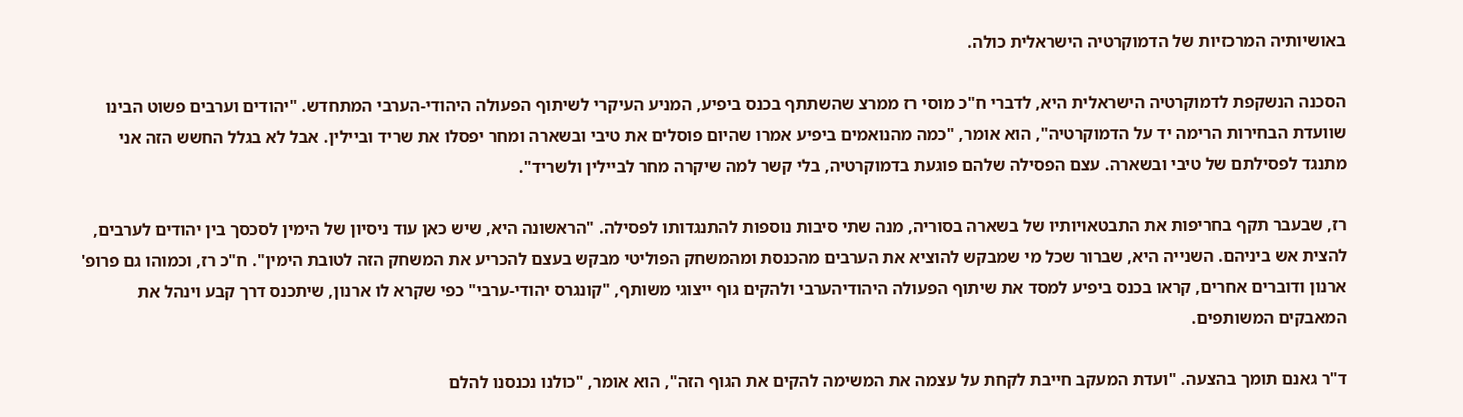באושיותיה המרכזיות של הדמוקרטיה הישראלית כולה.

הסכנה הנשקפת לדמוקרטיה הישראלית היא, לדברי ח"כ מוסי רז ממרצ שהשתתף בכנס ביפיע, המניע העיקרי לשיתוף הפעולה היהודי-הערבי המתחדש. "יהודים וערבים פשוט הבינו שוועדת הבחירות הרימה יד על הדמוקרטיה", הוא אומר, "כמה מהנואמים ביפיע אמרו שהיום פוסלים את טיבי ובשארה ומחר יפסלו את שריד וביילין. אבל לא בגלל החשש הזה אני מתנגד לפסילתם של טיבי ובשארה. עצם הפסילה שלהם פוגעת בדמוקרטיה, בלי קשר למה שיקרה מחר לביילין ולשריד".

רז, שבעבר תקף בחריפות את התבטאויותיו של בשארה בסוריה, מנה שתי סיבות נוספות להתנגדותו לפסילה. "הראשונה היא, שיש כאן עוד ניסיון של הימין לסכסך בין יהודים לערבים, להצית אש ביניהם. השנייה היא, שברור שכל מי שמבקש להוציא את הערבים מהכנסת ומהמשחק הפוליטי מבקש בעצם להכריע את המשחק הזה לטובת הימין". ח"כ רז, וכמוהו גם פרופ' ארנון ודוברים אחרים, קראו בכנס ביפיע למסד את שיתוף הפעולה היהודיהערבי ולהקים גוף ייצוגי משותף, "קונגרס יהודי-ערבי" כפי שקרא לו ארנון, שיתכנס דרך קבע וינהל את המאבקים המשותפים.

ד"ר גאנם תומך בהצעה. "ועדת המעקב חייבת לקחת על עצמה את המשימה להקים את הגוף הזה", הוא אומר, "כולנו נכנסנו להלם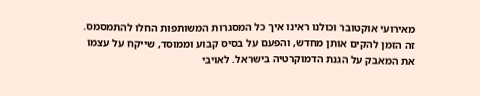מאירועי אוקטובר וכולנו ראינו איך כל המסגרות המשותפות החלו להתמסמס. זה הזמן להקים אותן מחדש, והפעם על בסיס קבוע וממוסד, שייקח על עצמו את המאבק על הגנת הדמוקרטיה בישראל. לאויבי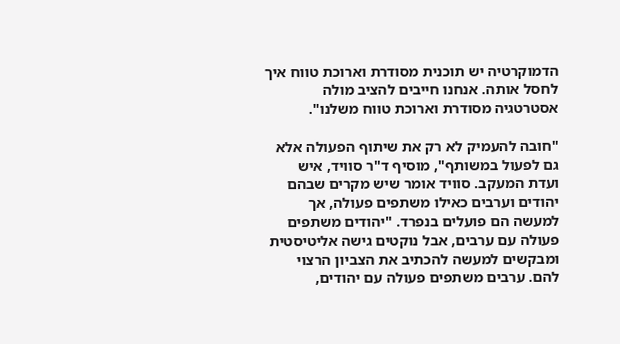הדמוקרטיה יש תוכנית מסודרת וארוכת טווח איך לחסל אותה. אנחנו חייבים להציב מולה אסטרטגיה מסודרת וארוכת טווח משלנו".

"חובה להעמיק לא רק את שיתוף הפעולה אלא גם לפעול במשותף", מוסיף ד"ר סוויד, איש ועדת המעקב. סוויד אומר שיש מקרים שבהם יהודים וערבים כאילו משתפים פעולה, אך למעשה הם פועלים בנפרד. "יהודים משתפים פעולה עם ערבים, אבל נוקטים גישה אליטיסטית ומבקשים למעשה להכתיב את הצביון הרצוי להם. ערבים משתפים פעולה עם יהודים,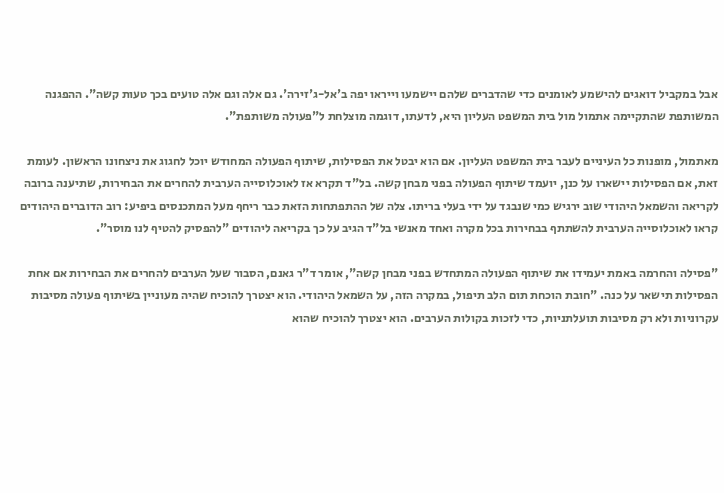אבל במקביל דואגים להישמע לאומנים כדי שהדברים שלהם יישמעו וייראו יפה ב'אל-ג'זירה'. גם אלה וגם אלה טועים בכך טעות קשה". ההפגנה המשותפת שהתקיימה אתמול מול בית המשפט העליון היא, לדעתו, דוגמה מוצלחת ל"פעולה משותפת".

מאתמול, מופנות כל העיניים לעבר בית המשפט העליון. אם הוא יבטל את הפסילות, שיתוף הפעולה המחודש יוכל לחגוג את ניצחונו הראשון. לעומת זאת, אם הפסילות יישארו על כנן, יועמד שיתוף הפעולה בפני מבחן קשה. בל"ד תקרא אז לאוכלוסייה הערבית להחרים את הבחירות, שתיענה ברובה לקריאה והשמאל היהודי שוב ירגיש כמי שנבגד על ידי בעלי בריתו. צלה של ההתפתחות הזאת כבר ריחף מעל המתכנסים ביפיע: רוב הדוברים היהודים קראו לאוכלוסייה הערבית להשתתף בבחירות בכל מקרה ואחד מאנשי בל"ד הגיב על כך בקריאה ליהודים "להפסיק להטיף לנו מוסר".

"פסילה והחרמה באמת יעמידו את שיתוף הפעולה המתחדש בפני מבחן קשה", אומר ד"ר גאנם, הסבור שעל הערבים להחרים את הבחירות אם אחת הפסילות תישאר על כנה. "חובת הוכחת תום הלב תיפול, במקרה הזה, על השמאל היהודי. הוא יצטרך להוכיח שהיה מעוניין בשיתוף פעולה מסיבות עקרוניות ולא רק מסיבות תועלתניות, כדי לזכות בקולות הערבים. הוא יצטרך להוכיח שהוא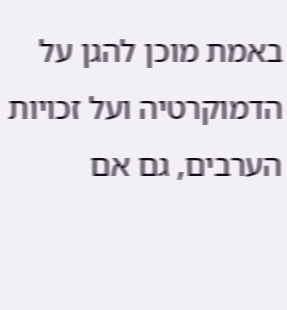באמת מוכן להגן על הדמוקרטיה ועל זכויות הערבים, גם אם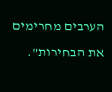הערבים מחרימים את הבחירות".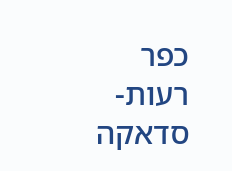כפר רעות-סדאקה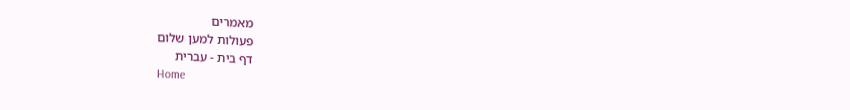מאמרים
פעולות למען שלום
דף בית - עברית
Home